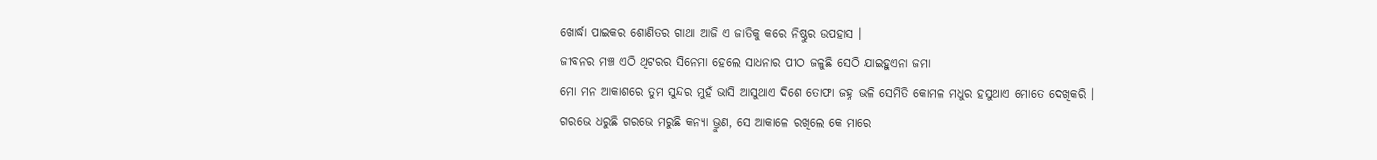ଖୋର୍ଦ୍ଧା ପାଇକର ଶୋଣିତର ଗାଥା ଆଜି ଏ ଜାତିକୁ କରେ ନିଷ୍ଠୁର ଉପହାସ ।
ଜୀବନର ମଞ୍ଚ ଏଠି ଥିଟରର ସିନେମା ହେଲେ ସାଧନାର ପୀଠ ଜଳୁଛି ସେଠି ଯାଇହୁଏନା ଜମା
ମୋ ମନ ଆକାଶରେ ତୁମ ସୁନ୍ଦର ମୁହଁ ଭାସି ଆସୁଥାଏ ଦିଶେ ତୋଫା ଜହ୍ନ ଭଳି ସେମିତି କୋମଳ ମଧୁର ହସୁଥାଏ ମୋତେ ଦେଖିକରି ।
ଗରଭେ ଧରୁଛି ଗରଭେ ମରୁଛି କନ୍ୟା ଭ୍ରୁଣ, ସେ ଆକାଳେ ରଖିଲେ କେ ମାରେ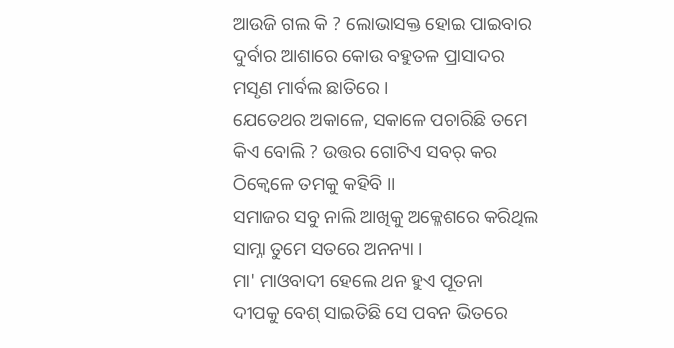ଆଉଜି ଗଲ କି ? ଲୋଭାସକ୍ତ ହୋଇ ପାଇବାର ଦୁର୍ବାର ଆଶାରେ କୋଉ ବହୁତଳ ପ୍ରାସାଦର ମସୃଣ ମାର୍ବଲ ଛାତିରେ ।
ଯେତେଥର ଅକାଳେ, ସକାଳେ ପଚାରିଛି ତମେ କିଏ ବୋଲି ? ଉତ୍ତର ଗୋଟିଏ ସବର୍ କର ଠିକ୍ବେଳେ ତମକୁ କହିବି ।।
ସମାଜର ସବୁ ନାଲି ଆଖିକୁ ଅକ୍ଳେଶରେ କରିଥିଲ ସାମ୍ନା ତୁମେ ସତରେ ଅନନ୍ୟା ।
ମା' ମାଓବାଦୀ ହେଲେ ଥନ ହୁଏ ପୂତନା
ଦୀପକୁ ବେଶ୍ ସାଇତିଛି ସେ ପବନ ଭିତରେ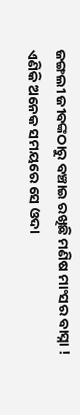ଜଙ୍ଗଲୀ ଜୀବଙ୍କଠାରୁ ବଞ୍ଚାଇ ରଖିଛି ମଣିଷ ମାଂସର ବାସ୍ନା !
ଏଣିକି ଅନେକ ସମୟରେ ସେ ଓଦା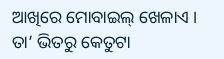ଆଖିରେ ମୋବାଇଲ୍ ଖେଳାଏ । ତା’ ଭିତରୁ କେତୁଟା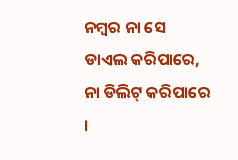ନମ୍ବର ନା ସେ ଡାଏଲ କରିପାରେ, ନା ଡିଲିଟ୍ କରିପାରେ ।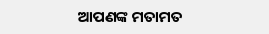ଆପଣଙ୍କ ମତାମତ